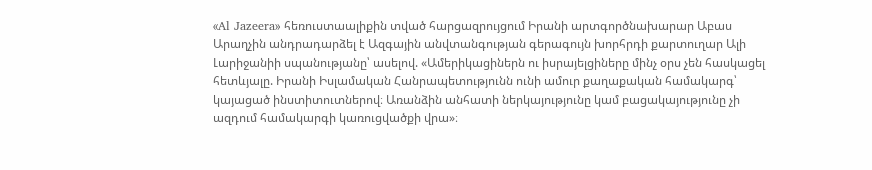«Al Jazeera» հեռուստաալիքին տված հարցազրույցում Իրանի արտգործնախարար Աբաս Արաղչին անդրադարձել է Ազգային անվտանգության գերագույն խորհրդի քարտուղար Ալի Լարիջանիի սպանությանը՝ ասելով. «Ամերիկացիներն ու իսրայելցիները մինչ օրս չեն հասկացել հետևյալը. Իրանի Իսլամական Հանրապետությունն ունի ամուր քաղաքական համակարգ՝ կայացած ինստիտուտներով։ Առանձին անհատի ներկայությունը կամ բացակայությունը չի ազդում համակարգի կառուցվածքի վրա»։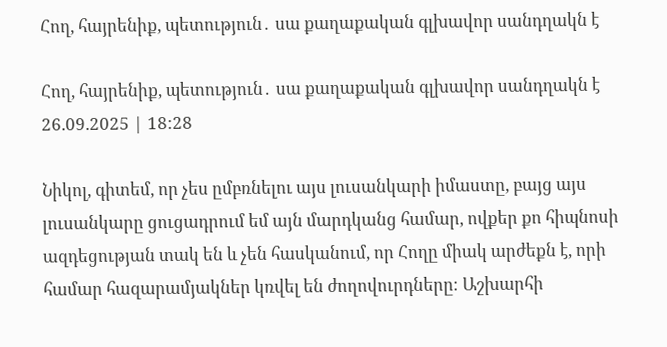Հող, հայրենիք, պետություն․ սա քաղաքական գլխավոր սանդղակն է

Հող, հայրենիք, պետություն․ սա քաղաքական գլխավոր սանդղակն է
26.09.2025 | 18:28

Նիկոլ, գիտեմ, որ չես ըմբռնելու այս լուսանկարի իմաստը, բայց այս լուսանկարը ցուցադրում եմ այն մարդկանց համար, ովքեր քո հիպնոսի ազդեցության տակ են և չեն հասկանում, որ Հողը միակ արժեքն է, որի համար հազարամյակներ կռվել են ժողովուրդները։ Աշխարհի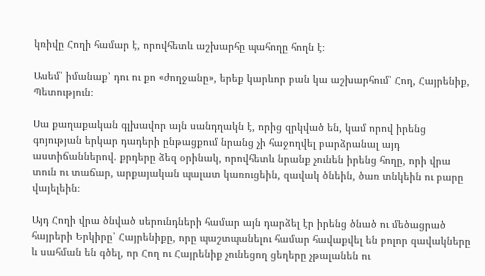կռիվը Հողի համար է, որովհետև աշխարհը պահողը հողն է։

Ասեմ՝ իմանաք՝ դու ու քո «ժողջանը», երեք կարևոր բան կա աշխարհում՝ Հող, Հայրենիք, Պետություն։

Սա քաղաքական գլխավոր այն սանդղակն է, որից զրկված են, կամ որով իրենց գոյության երկար դադերի ընթացքում նրանց չի հաջողվել բարձրանալ այդ աստիճաններով. քրդերը ձեզ օրինակ, որովհետև նրանք չունեն իրենց հողը, որի վրա տուն ու տաճար, արքայական պալատ կառուցեին, զավակ ծնեին, ծառ տնկեին ու բարը վայելեին։

Այդ Հողի վրա ծնված սերունդների համար այն դարձել էր իրենց ծնած ու մեծացրած հայրերի Երկիրը՝ Հայրենիքը, որը պաշտպանելու համար հավաքվել են բոլոր զավակները և սահման են գծել, որ Հող ու Հայրենիք չունեցող ցեղերը չթալանեն ու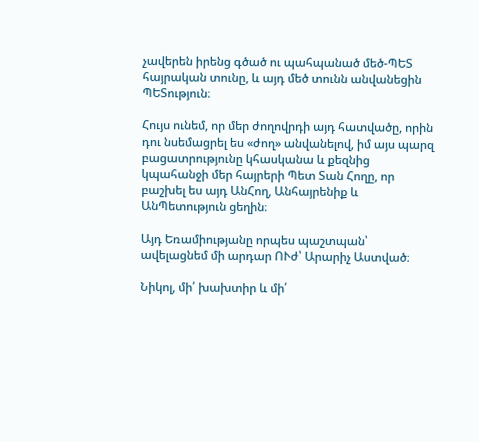չավերեն իրենց գծած ու պահպանած մեծ-ՊԵՏ հայրական տունը, և այդ մեծ տունն անվանեցին ՊԵՏություն։

Հույս ունեմ, որ մեր ժողովրդի այդ հատվածը, որին դու նսեմացրել ես «ժող» անվանելով, իմ այս պարզ բացատրությունը կհասկանա և քեզնից կպահանջի մեր հայրերի Պետ Տան Հողը, որ բաշխել ես այդ ԱնՀող, Անհայրենիք և ԱնՊետություն ցեղին։

Այդ Եռամիությանը որպես պաշտպան՝ ավելացնեմ մի արդար ՈՒժ՝ Արարիչ Աստված։

Նիկոլ, մի՛ խախտիր և մի՛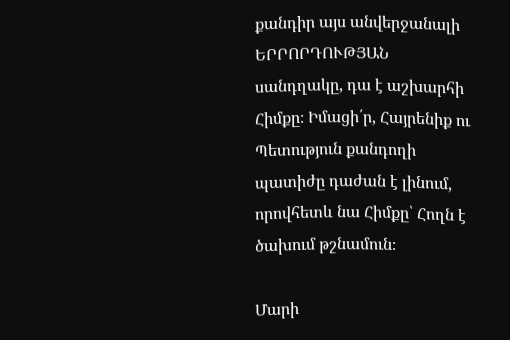քանդիր այս անվերջանալի ԵՐՐՈՐԴՈՒԹՅԱՆ սանդղակը, դա է աշխարհի Հիմքը։ Իմացի՛ր, Հայրենիք ու Պետություն քանդողի պատիժը դաժան է լինում, որովհետև նա Հիմքը՝ Հողն է ծախում թշնամուն։

Մարի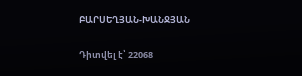ԲԱՐՍԵՂՅԱՆ-ԽԱՆՋՅԱՆ

Դիտվել է՝ 22068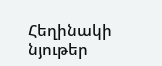Հեղինակի նյութեր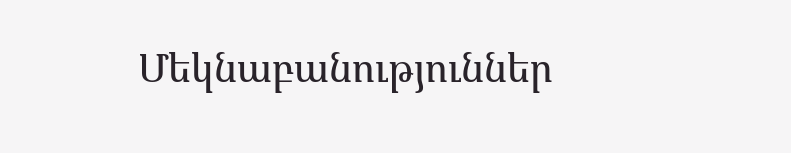Մեկնաբանություններ